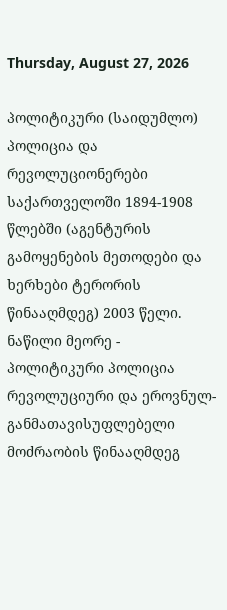Thursday, August 27, 2026

პოლიტიკური (საიდუმლო) პოლიცია და რევოლუციონერები საქართველოში 1894-1908 წლებში (აგენტურის გამოყენების მეთოდები და ხერხები ტერორის წინააღმდეგ) 2003 წელი. ნაწილი მეორე - პოლიტიკური პოლიცია რევოლუციური და ეროვნულ-განმათავისუფლებელი მოძრაობის წინააღმდეგ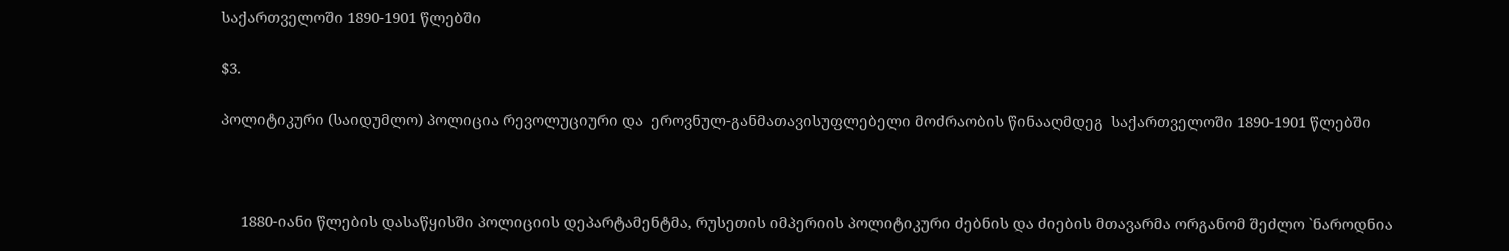საქართველოში 1890-1901 წლებში

$3.

პოლიტიკური (საიდუმლო) პოლიცია რევოლუციური და  ეროვნულ-განმათავისუფლებელი მოძრაობის წინააღმდეგ  საქართველოში 1890-1901 წლებში



     1880-იანი წლების დასაწყისში პოლიციის დეპარტამენტმა, რუსეთის იმპერიის პოლიტიკური ძებნის და ძიების მთავარმა ორგანომ შეძლო `ნაროდნია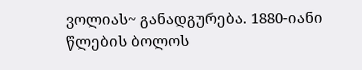ვოლიას~ განადგურება. 1880-იანი წლების ბოლოს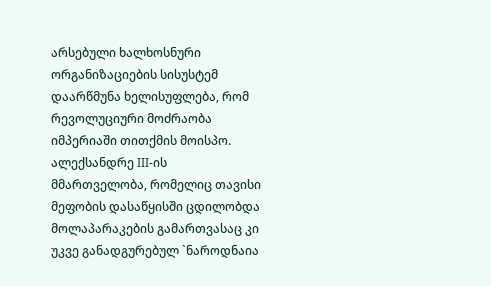არსებული ხალხოსნური ორგანიზაციების სისუსტემ დაარწმუნა ხელისუფლება, რომ რევოლუციური მოძრაობა იმპერიაში თითქმის მოისპო. ალექსანდრე III-ის მმართველობა, რომელიც თავისი მეფობის დასაწყისში ცდილობდა მოლაპარაკების გამართვასაც კი უკვე განადგურებულ `ნაროდნაია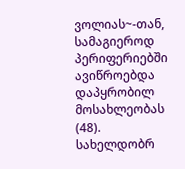ვოლიას~-თან, სამაგიეროდ პერიფერიებში ავიწროებდა დაპყრობილ მოსახლეობას (48). სახელდობრ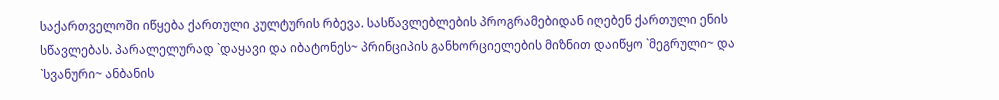საქართველოში იწყება ქართული კულტურის რბევა. სასწავლებლების პროგრამებიდან იღებენ ქართული ენის სწავლებას. პარალელურად `დაყავი და იბატონეს~ პრინციპის განხორციელების მიზნით დაიწყო `მეგრული~ და `სვანური~ ანბანის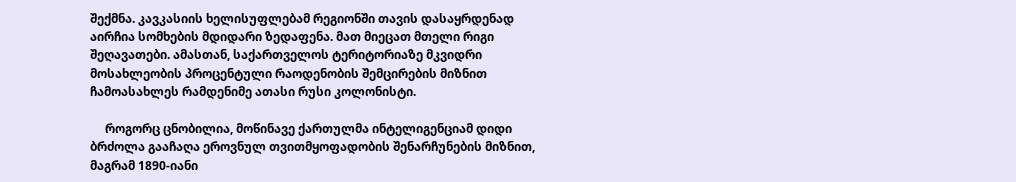შექმნა. კავკასიის ხელისუფლებამ რეგიონში თავის დასაყრდენად აირჩია სომხების მდიდარი ზედაფენა. მათ მიეცათ მთელი რიგი შეღავათები. ამასთან, საქართველოს ტერიტორიაზე მკვიდრი მოსახლეობის პროცენტული რაოდენობის შემცირების მიზნით ჩამოასახლეს რამდენიმე ათასი რუსი კოლონისტი.

     როგორც ცნობილია, მოწინავე ქართულმა ინტელიგენციამ დიდი ბრძოლა გააჩაღა ეროვნულ თვითმყოფადობის შენარჩუნების მიზნით, მაგრამ 1890-იანი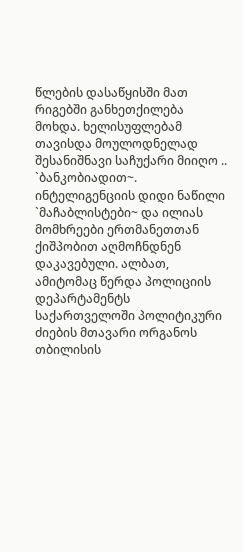წლების დასაწყისში მათ რიგებში განხეთქილება მოხდა. ხელისუფლებამ თავისდა მოულოდნელად შესანიშნავი საჩუქარი მიიღო .. `ბანკობიადით~. ინტელიგენციის დიდი ნაწილი `მაჩაბლისტები~ და ილიას მომხრეები ერთმანეთთან ქიშპობით აღმოჩნდნენ დაკავებული. ალბათ, ამიტომაც წერდა პოლიციის დეპარტამენტს საქართველოში პოლიტიკური ძიების მთავარი ორგანოს თბილისის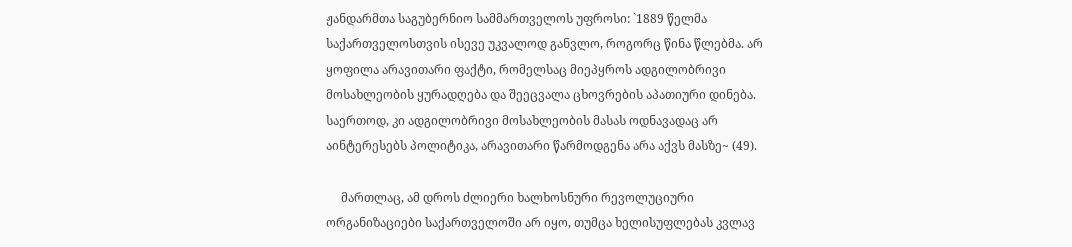ჟანდარმთა საგუბერნიო სამმართველოს უფროსი: `1889 წელმა საქართველოსთვის ისევე უკვალოდ განვლო, როგორც წინა წლებმა. არ ყოფილა არავითარი ფაქტი, რომელსაც მიეპყროს ადგილობრივი მოსახლეობის ყურადღება და შეეცვალა ცხოვრების აპათიური დინება. საერთოდ, კი ადგილობრივი მოსახლეობის მასას ოდნავადაც არ აინტერესებს პოლიტიკა, არავითარი წარმოდგენა არა აქვს მასზე~ (49).

     მართლაც, ამ დროს ძლიერი ხალხოსნური რევოლუციური ორგანიზაციები საქართველოში არ იყო, თუმცა ხელისუფლებას კვლავ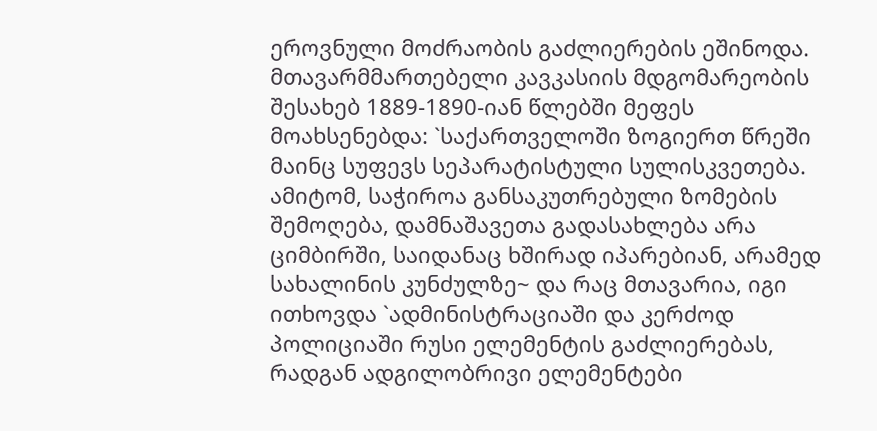ეროვნული მოძრაობის გაძლიერების ეშინოდა. მთავარმმართებელი კავკასიის მდგომარეობის შესახებ 1889-1890-იან წლებში მეფეს მოახსენებდა: `საქართველოში ზოგიერთ წრეში მაინც სუფევს სეპარატისტული სულისკვეთება. ამიტომ, საჭიროა განსაკუთრებული ზომების შემოღება, დამნაშავეთა გადასახლება არა ციმბირში, საიდანაც ხშირად იპარებიან, არამედ სახალინის კუნძულზე~ და რაც მთავარია, იგი ითხოვდა `ადმინისტრაციაში და კერძოდ პოლიციაში რუსი ელემენტის გაძლიერებას, რადგან ადგილობრივი ელემენტები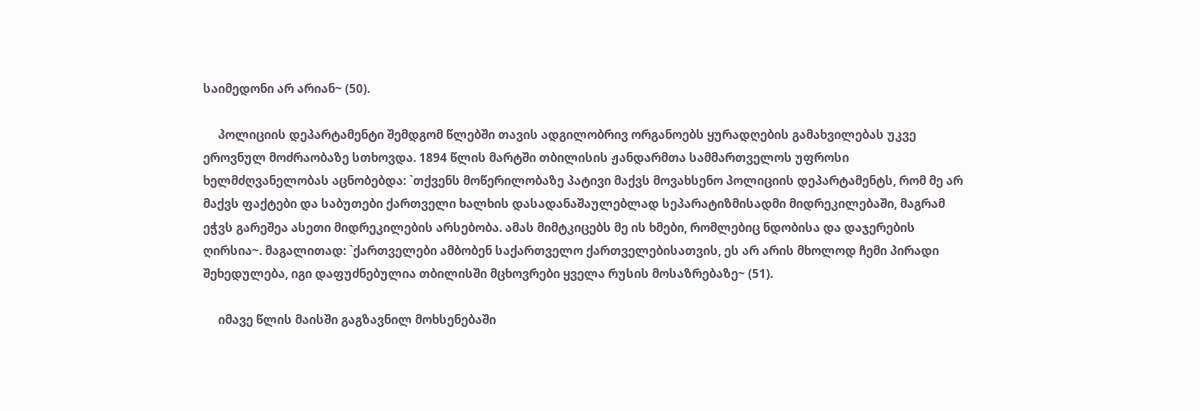საიმედონი არ არიან~ (50).

     პოლიციის დეპარტამენტი შემდგომ წლებში თავის ადგილობრივ ორგანოებს ყურადღების გამახვილებას უკვე ეროვნულ მოძრაობაზე სთხოვდა. 1894 წლის მარტში თბილისის ჟანდარმთა სამმართველოს უფროსი ხელმძღვანელობას აცნობებდა: `თქვენს მოწერილობაზე პატივი მაქვს მოვახსენო პოლიციის დეპარტამენტს, რომ მე არ მაქვს ფაქტები და საბუთები ქართველი ხალხის დასადანაშაულებლად სეპარატიზმისადმი მიდრეკილებაში, მაგრამ ეჭვს გარეშეა ასეთი მიდრეკილების არსებობა. ამას მიმტკიცებს მე ის ხმები, რომლებიც ნდობისა და დაჯერების ღირსია~. მაგალითად: `ქართველები ამბობენ საქართველო ქართველებისათვის, ეს არ არის მხოლოდ ჩემი პირადი შეხედულება, იგი დაფუძნებულია თბილისში მცხოვრები ყველა რუსის მოსაზრებაზე~ (51).

     იმავე წლის მაისში გაგზავნილ მოხსენებაში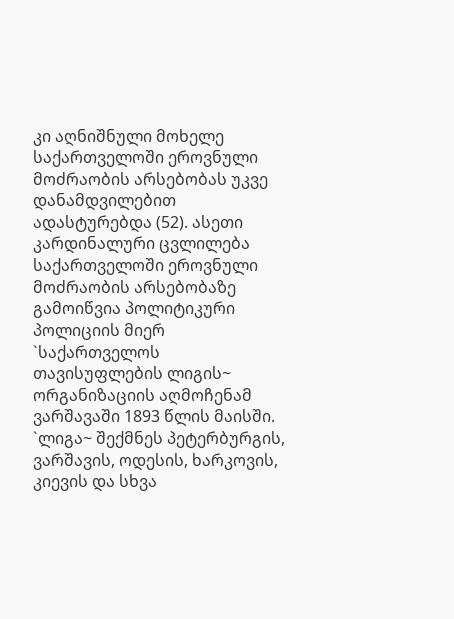კი აღნიშნული მოხელე საქართველოში ეროვნული მოძრაობის არსებობას უკვე დანამდვილებით ადასტურებდა (52). ასეთი კარდინალური ცვლილება საქართველოში ეროვნული მოძრაობის არსებობაზე გამოიწვია პოლიტიკური პოლიციის მიერ `საქართველოს თავისუფლების ლიგის~ ორგანიზაციის აღმოჩენამ ვარშავაში 1893 წლის მაისში. `ლიგა~ შექმნეს პეტერბურგის, ვარშავის, ოდესის, ხარკოვის, კიევის და სხვა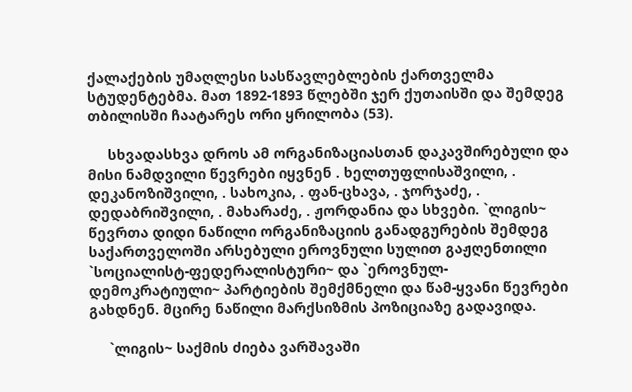ქალაქების უმაღლესი სასწავლებლების ქართველმა სტუდენტებმა. მათ 1892-1893 წლებში ჯერ ქუთაისში და შემდეგ თბილისში ჩაატარეს ორი ყრილობა (53).

     სხვადასხვა დროს ამ ორგანიზაციასთან დაკავშირებული და მისი ნამდვილი წევრები იყვნენ . ხელთუფლისაშვილი, . დეკანოზიშვილი, . სახოკია, . ფან-ცხავა, . ჯორჯაძე, . დედაბრიშვილი, . მახარაძე, . ჟორდანია და სხვები. `ლიგის~ წევრთა დიდი ნაწილი ორგანიზაციის განადგურების შემდეგ საქართველოში არსებული ეროვნული სულით გაჟღენთილი `სოციალისტ-ფედერალისტური~ და `ეროვნულ-დემოკრატიული~ პარტიების შემქმნელი და წამ-ყვანი წევრები გახდნენ. მცირე ნაწილი მარქსიზმის პოზიციაზე გადავიდა.

     `ლიგის~ საქმის ძიება ვარშავაში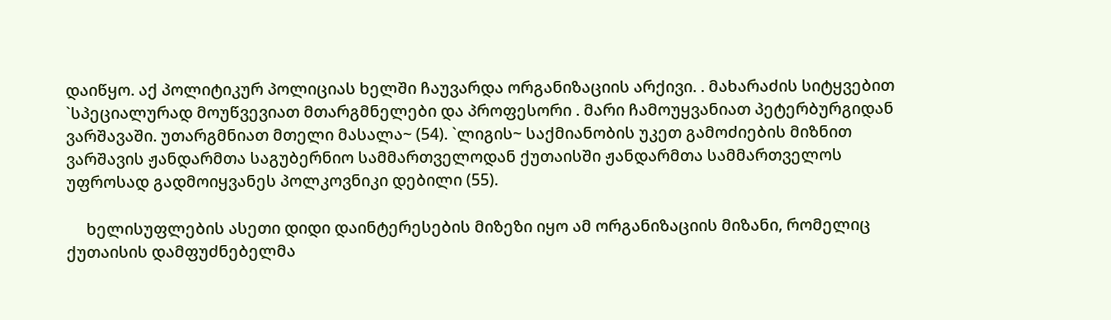დაიწყო. აქ პოლიტიკურ პოლიციას ხელში ჩაუვარდა ორგანიზაციის არქივი. . მახარაძის სიტყვებით `სპეციალურად მოუწვევიათ მთარგმნელები და პროფესორი . მარი ჩამოუყვანიათ პეტერბურგიდან ვარშავაში. უთარგმნიათ მთელი მასალა~ (54). `ლიგის~ საქმიანობის უკეთ გამოძიების მიზნით ვარშავის ჟანდარმთა საგუბერნიო სამმართველოდან ქუთაისში ჟანდარმთა სამმართველოს უფროსად გადმოიყვანეს პოლკოვნიკი დებილი (55).

     ხელისუფლების ასეთი დიდი დაინტერესების მიზეზი იყო ამ ორგანიზაციის მიზანი, რომელიც ქუთაისის დამფუძნებელმა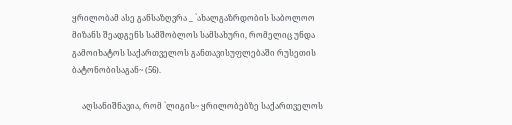ყრილობამ ასე განსაზღვრა _ `ახალგაზრდობის საბოლოო მიზანს შეადგენს სამშობლოს სამსახური, რომელიც უნდა გამოიხატოს საქართველოს განთავისუფლებაში რუსეთის ბატონობისაგან~ (56).

     აღსანიშნავია, რომ `ლიგის~ ყრილობებზე საქართველოს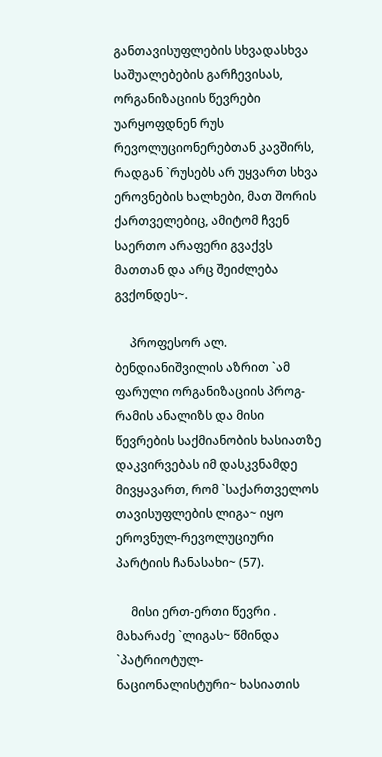განთავისუფლების სხვადასხვა საშუალებების გარჩევისას, ორგანიზაციის წევრები უარყოფდნენ რუს რევოლუციონერებთან კავშირს, რადგან `რუსებს არ უყვართ სხვა ეროვნების ხალხები, მათ შორის ქართველებიც, ამიტომ ჩვენ საერთო არაფერი გვაქვს მათთან და არც შეიძლება გვქონდეს~.

     პროფესორ ალ. ბენდიანიშვილის აზრით `ამ ფარული ორგანიზაციის პროგ-რამის ანალიზს და მისი წევრების საქმიანობის ხასიათზე დაკვირვებას იმ დასკვნამდე მივყავართ, რომ `საქართველოს თავისუფლების ლიგა~ იყო ეროვნულ-რევოლუციური პარტიის ჩანასახი~ (57).

     მისი ერთ-ერთი წევრი . მახარაძე `ლიგას~ წმინდა `პატრიოტულ-ნაციონალისტური~ ხასიათის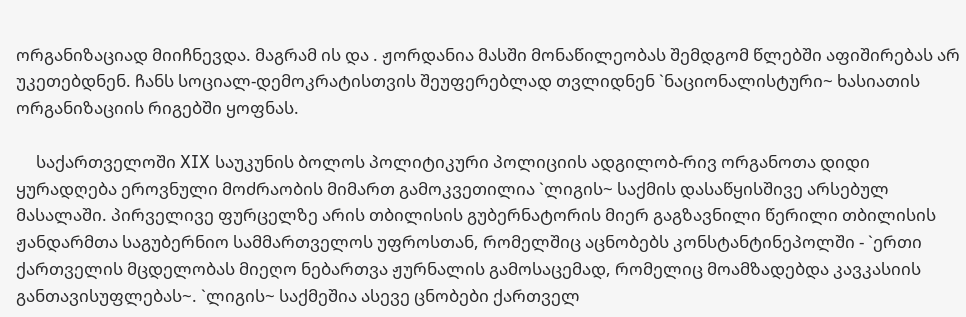ორგანიზაციად მიიჩნევდა. მაგრამ ის და . ჟორდანია მასში მონაწილეობას შემდგომ წლებში აფიშირებას არ უკეთებდნენ. ჩანს სოციალ-დემოკრატისთვის შეუფერებლად თვლიდნენ `ნაციონალისტური~ ხასიათის ორგანიზაციის რიგებში ყოფნას.

     საქართველოში XIX საუკუნის ბოლოს პოლიტიკური პოლიციის ადგილობ-რივ ორგანოთა დიდი ყურადღება ეროვნული მოძრაობის მიმართ გამოკვეთილია `ლიგის~ საქმის დასაწყისშივე არსებულ მასალაში. პირველივე ფურცელზე არის თბილისის გუბერნატორის მიერ გაგზავნილი წერილი თბილისის ჟანდარმთა საგუბერნიო სამმართველოს უფროსთან, რომელშიც აცნობებს კონსტანტინეპოლში - `ერთი ქართველის მცდელობას მიეღო ნებართვა ჟურნალის გამოსაცემად, რომელიც მოამზადებდა კავკასიის განთავისუფლებას~. `ლიგის~ საქმეშია ასევე ცნობები ქართველ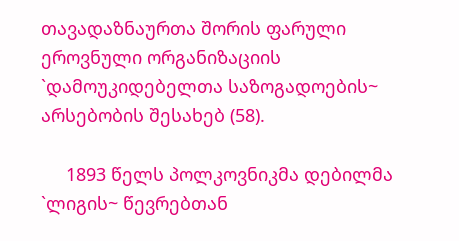თავადაზნაურთა შორის ფარული ეროვნული ორგანიზაციის `დამოუკიდებელთა საზოგადოების~ არსებობის შესახებ (58).

     1893 წელს პოლკოვნიკმა დებილმა `ლიგის~ წევრებთან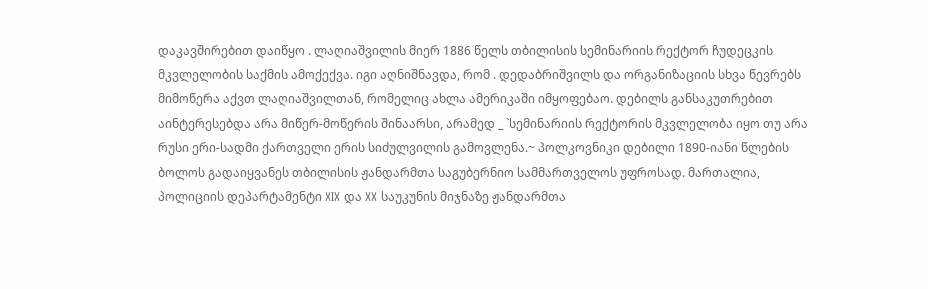დაკავშირებით დაიწყო . ლაღიაშვილის მიერ 1886 წელს თბილისის სემინარიის რექტორ ჩუდეცკის მკვლელობის საქმის ამოქექვა. იგი აღნიშნავდა, რომ . დედაბრიშვილს და ორგანიზაციის სხვა წევრებს მიმოწერა აქვთ ლაღიაშვილთან, რომელიც ახლა ამერიკაში იმყოფებაო. დებილს განსაკუთრებით აინტერესებდა არა მიწერ-მოწერის შინაარსი, არამედ _ `სემინარიის რექტორის მკვლელობა იყო თუ არა რუსი ერი-სადმი ქართველი ერის სიძულვილის გამოვლენა.~ პოლკოვნიკი დებილი 1890-იანი წლების ბოლოს გადაიყვანეს თბილისის ჟანდარმთა საგუბერნიო სამმართველოს უფროსად. მართალია, პოლიციის დეპარტამენტი XIX და XX საუკუნის მიჯნაზე ჟანდარმთა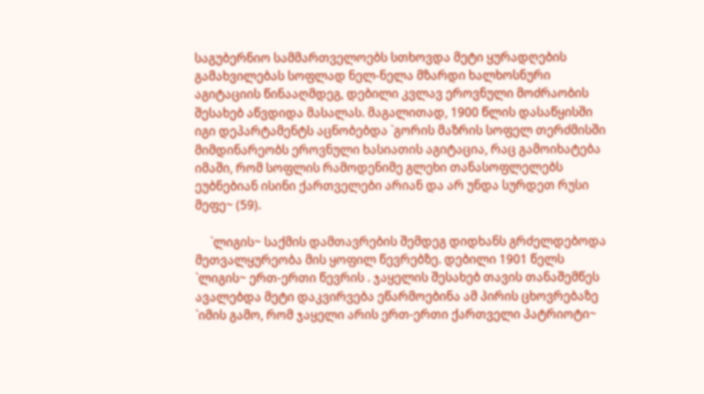საგუბერნიო სამმართველოებს სთხოვდა მეტი ყურადღების გამახვილებას სოფლად ნელ-ნელა მზარდი ხალხოსნური აგიტაციის წინააღმდეგ, დებილი კვლავ ეროვნული მოძრაობის შესახებ აწვდიდა მასალას. მაგალითად, 1900 წლის დასაწყისში იგი დეპარტამენტს აცნობებდა `გორის მაზრის სოფელ თერძმისში მიმდინარეობს ეროვნული ხასიათის აგიტაცია, რაც გამოიხატება იმაში, რომ სოფლის რამოდენიმე გლეხი თანასოფლელებს ეუბნებიან ისინი ქართველები არიან და არ უნდა სურდეთ რუსი მეფე~ (59).

     `ლიგის~ საქმის დამთავრების შემდეგ დიდხანს გრძელდებოდა მეთვალყურეობა მის ყოფილ წევრებზე. დებილი 1901 წელს `ლიგის~ ერთ-ერთი წევრის . ჯაყელის შესახებ თავის თანაშემწეს ავალებდა მეტი დაკვირვება ეწარმოებინა ამ პირის ცხოვრებაზე `იმის გამო, რომ ჯაყელი არის ერთ-ერთი ქართველი პატრიოტი~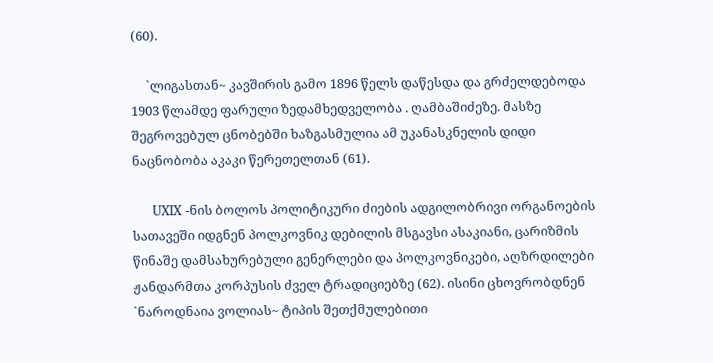(60).

     `ლიგასთან~ კავშირის გამო 1896 წელს დაწესდა და გრძელდებოდა 1903 წლამდე ფარული ზედამხედველობა . ღამბაშიძეზე. მასზე შეგროვებულ ცნობებში ხაზგასმულია ამ უკანასკნელის დიდი ნაცნობობა აკაკი წერეთელთან (61).

     UXIX -ნის ბოლოს პოლიტიკური ძიების ადგილობრივი ორგანოების სათავეში იდგნენ პოლკოვნიკ დებილის მსგავსი ასაკიანი, ცარიზმის წინაშე დამსახურებული გენერლები და პოლკოვნიკები, აღზრდილები ჟანდარმთა კორპუსის ძველ ტრადიციებზე (62). ისინი ცხოვრობდნენ `ნაროდნაია ვოლიას~ ტიპის შეთქმულებითი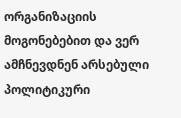ორგანიზაციის მოგონებებით და ვერ ამჩნევდნენ არსებული პოლიტიკური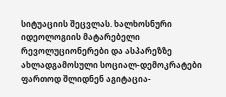სიტუაციის შეცვლას. ხალხოსნური იდეოლოგიის მატარებელი რევოლუციონერები და ასპარეზზე ახლადგამოსული სოციალ-დემოკრატები ფართოდ შლიდნენ აგიტაცია-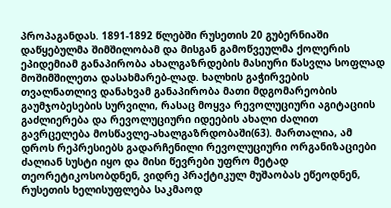პროპაგანდას. 1891-1892 წლებში რუსეთის 20 გუბერნიაში დაწყებულმა შიმშილობამ და მისგან გამოწვეულმა ქოლერის ეპიდემიამ განაპირობა ახალგაზრდების მასიური წასვლა სოფლად მოშიმშილეთა დასახმარებ-ლად. ხალხის გაჭირვების თვალნათლივ დანახვამ განაპირობა მათი მდგომარეობის გაუმჯობესების სურვილი, რასაც მოყვა რევოლუციური აგიტაციის გაძლიერება და რევოლუციური იდეების ახალი ძალით გავრცელება მოსწავლე-ახალგაზრდობაში(63). მართალია, ამ დროს რეპრესიებს გადარჩენილი რევოლუციური ორგანიზაციები ძალიან სუსტი იყო და მისი წევრები უფრო მეტად თეორეტიკოსობდნენ, ვიდრე პრაქტიკულ მუშაობას ეწეოდნენ, რუსეთის ხელისუფლება საკმაოდ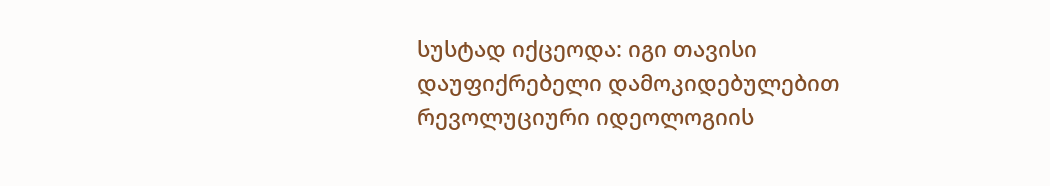სუსტად იქცეოდა: იგი თავისი დაუფიქრებელი დამოკიდებულებით რევოლუციური იდეოლოგიის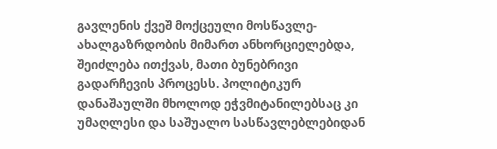გავლენის ქვეშ მოქცეული მოსწავლე-ახალგაზრდობის მიმართ ანხორციელებდა, შეიძლება ითქვას, მათი ბუნებრივი გადარჩევის პროცესს. პოლიტიკურ დანაშაულში მხოლოდ ეჭვმიტანილებსაც კი უმაღლესი და საშუალო სასწავლებლებიდან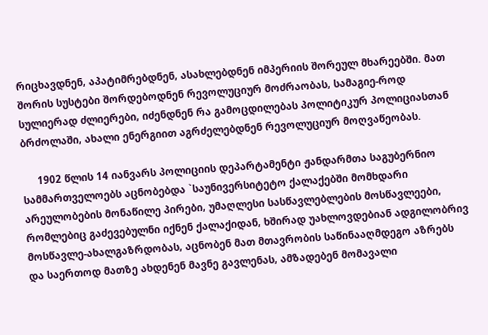რიცხავდნენ, აპატიმრებდნენ, ასახლებდნენ იმპერიის შორეულ მხარეებში. მათ შორის სუსტები შორდებოდნენ რევოლუციურ მოძრაობას, სამაგიე-როდ სულიერად ძლიერები, იძენდნენ რა გამოცდილებას პოლიტიკურ პოლიციასთან ბრძოლაში, ახალი ენერგიით აგრძელებდნენ რევოლუციურ მოღვაწეობას.

     1902 წლის 14 იანვარს პოლიციის დეპარტამენტი ჟანდარმთა საგუბერნიო სამმართველოებს აცნობებდა `საუნივერსიტეტო ქალაქებში მომხდარი არეულობების მონაწილე პირები, უმაღლესი სასწავლებლების მოსწავლეები, რომლებიც გაძევებულნი იქნენ ქალაქიდან, ხშირად უახლოვდებიან ადგილობრივ მოსწავლე-ახალგაზრდობას, აცნობენ მათ მთავრობის საწინააღმდეგო აზრებს და საერთოდ მათზე ახდენენ მავნე გავლენას, ამზადებენ მომავალი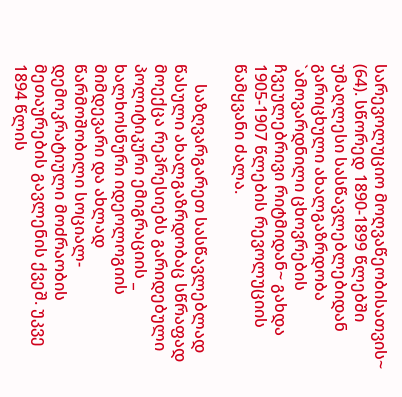სარევოლუციო მოღვაწეობისათვის~ (64). სწორედ 1890-1899 წლებში უმაღლესი სასწავლებლებიდან გარიცხული ახალგაზრდობა `ამოვარდნილი ცხოვრების ჩვეულებრივი რიტმიდან~ გახდა 1905-1907 წლების რევოლუციის წამყვანი ძალა.

     საზღვარგარეთ სასწავლებლად წასული ახალგაზრდობაც სწრაფად მოექცა რეპრესიებს გარიდებული პოლიტიკური ემიგრაციის _ ხალხოსნური იდეოლოგიის მიმდევარი და ახლად წარმოშობილი სოციალ-დემოკრატიული მოძრაობის მეთაურების გავლენის ქვეშ. უკვე 1894 წლის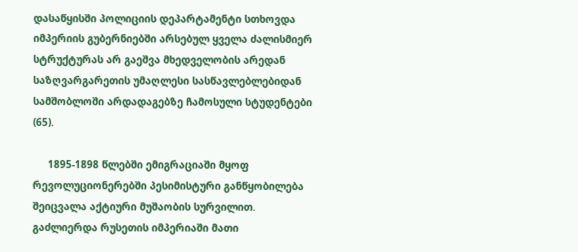დასაწყისში პოლიციის დეპარტამენტი სთხოვდა იმპერიის გუბერნიებში არსებულ ყველა ძალისმიერ სტრუქტურას არ გაეშვა მხედველობის არედან საზღვარგარეთის უმაღლესი სასწავლებლებიდან სამშობლოში არდადაგებზე ჩამოსული სტუდენტები (65).

     1895-1898 წლებში ემიგრაციაში მყოფ რევოლუციონერებში პესიმისტური განწყობილება შეიცვალა აქტიური მუშაობის სურვილით. გაძლიერდა რუსეთის იმპერიაში მათი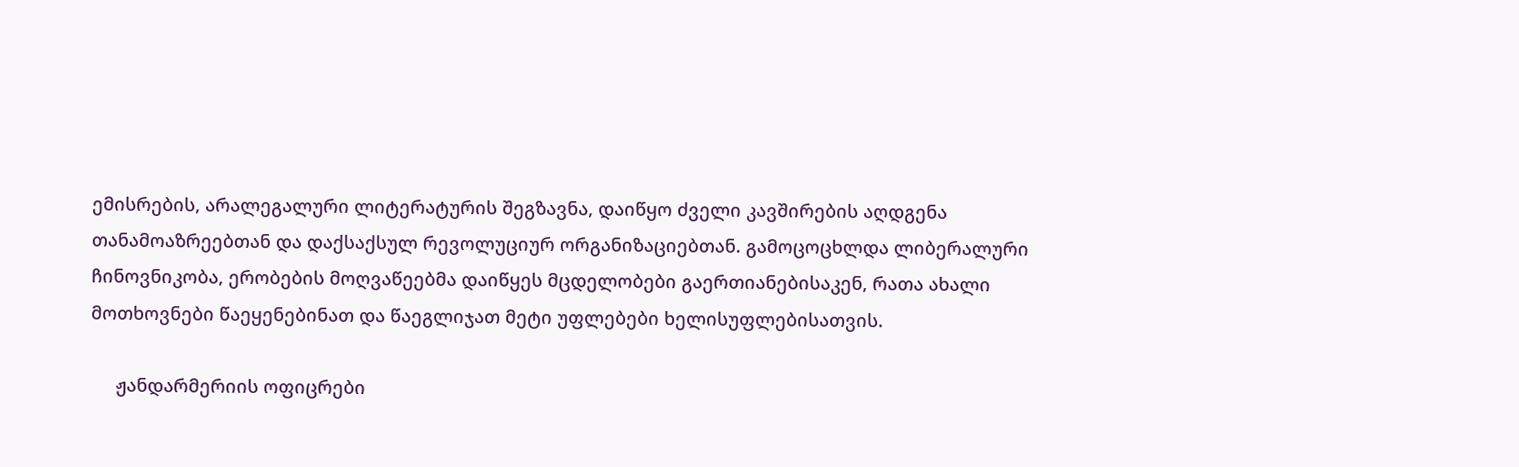ემისრების, არალეგალური ლიტერატურის შეგზავნა, დაიწყო ძველი კავშირების აღდგენა თანამოაზრეებთან და დაქსაქსულ რევოლუციურ ორგანიზაციებთან. გამოცოცხლდა ლიბერალური ჩინოვნიკობა, ერობების მოღვაწეებმა დაიწყეს მცდელობები გაერთიანებისაკენ, რათა ახალი მოთხოვნები წაეყენებინათ და წაეგლიჯათ მეტი უფლებები ხელისუფლებისათვის.

     ჟანდარმერიის ოფიცრები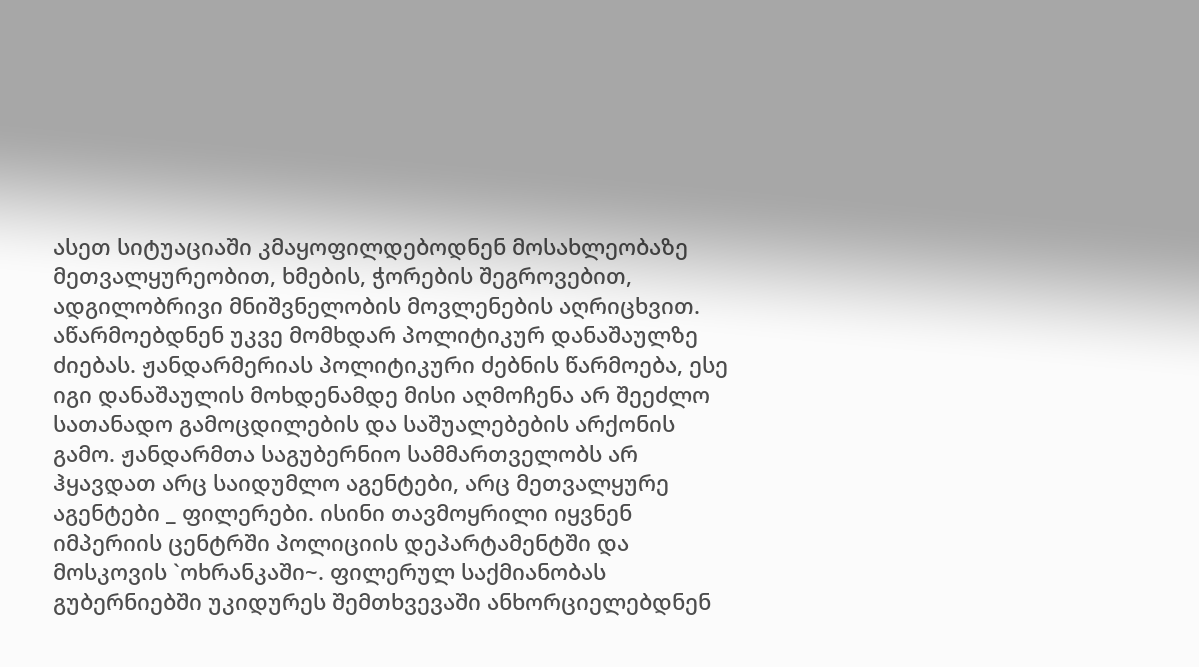ასეთ სიტუაციაში კმაყოფილდებოდნენ მოსახლეობაზე მეთვალყურეობით, ხმების, ჭორების შეგროვებით, ადგილობრივი მნიშვნელობის მოვლენების აღრიცხვით. აწარმოებდნენ უკვე მომხდარ პოლიტიკურ დანაშაულზე ძიებას. ჟანდარმერიას პოლიტიკური ძებნის წარმოება, ესე იგი დანაშაულის მოხდენამდე მისი აღმოჩენა არ შეეძლო სათანადო გამოცდილების და საშუალებების არქონის გამო. ჟანდარმთა საგუბერნიო სამმართველობს არ ჰყავდათ არც საიდუმლო აგენტები, არც მეთვალყურე აგენტები _ ფილერები. ისინი თავმოყრილი იყვნენ იმპერიის ცენტრში პოლიციის დეპარტამენტში და მოსკოვის `ოხრანკაში~. ფილერულ საქმიანობას გუბერნიებში უკიდურეს შემთხვევაში ანხორციელებდნენ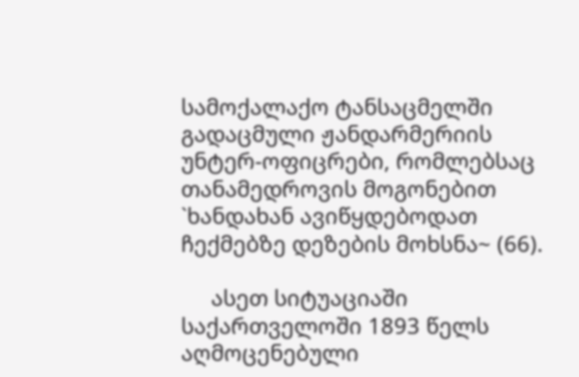სამოქალაქო ტანსაცმელში გადაცმული ჟანდარმერიის უნტერ-ოფიცრები, რომლებსაც თანამედროვის მოგონებით `ხანდახან ავიწყდებოდათ ჩექმებზე დეზების მოხსნა~ (66).

     ასეთ სიტუაციაში საქართველოში 1893 წელს აღმოცენებული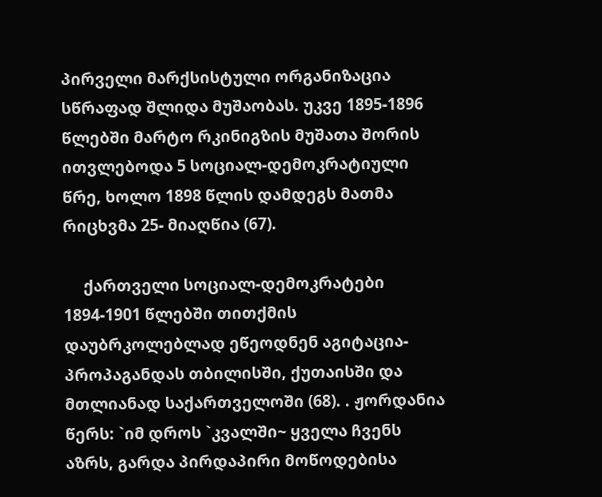პირველი მარქსისტული ორგანიზაცია სწრაფად შლიდა მუშაობას. უკვე 1895-1896 წლებში მარტო რკინიგზის მუშათა შორის ითვლებოდა 5 სოციალ-დემოკრატიული წრე, ხოლო 1898 წლის დამდეგს მათმა რიცხვმა 25- მიაღწია (67).

     ქართველი სოციალ-დემოკრატები 1894-1901 წლებში თითქმის დაუბრკოლებლად ეწეოდნენ აგიტაცია-პროპაგანდას თბილისში, ქუთაისში და მთლიანად საქართველოში (68). . ჟორდანია წერს: `იმ დროს `კვალში~ ყველა ჩვენს აზრს, გარდა პირდაპირი მოწოდებისა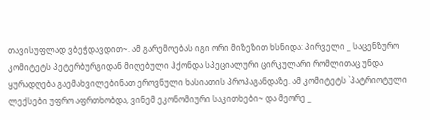თავისუფლად ვბეჭდავდით~. ამ გარემოებას იგი ორი მიზეზით ხსნიდა: პირველი _ საცენზურო კომიტეტს პეტერბურგიდან მიღებული ჰქონდა სპეციალური ცირკულარი რომლითაც უნდა ყურადღება გაემახვილებინათ ეროვნული ხასიათის პროპაგანდაზე. ამ კომიტეტს `პატრიოტული ლექსები უფრო აფრთხობდა, ვინემ ეკონომიური საკითხები~ და მეორე _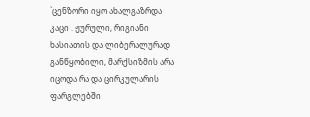`ცენზორი იყო ახალგაზრდა კაცი . ჟურული, რიგიანი ხასიათის და ლიბერალურად განწყობილი, მარქსიზმის არა იცოდა რა და ცირკულარის ფარგლებში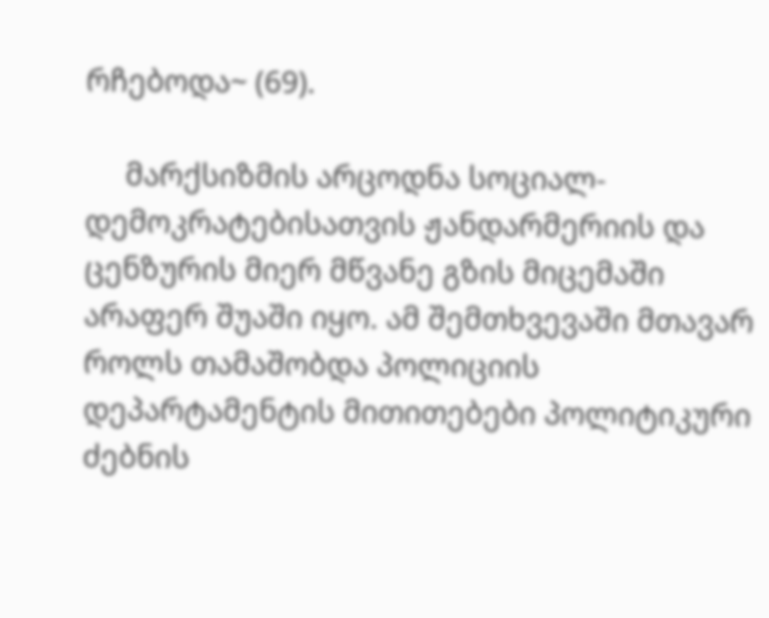რჩებოდა~ (69).

     მარქსიზმის არცოდნა სოციალ-დემოკრატებისათვის ჟანდარმერიის და ცენზურის მიერ მწვანე გზის მიცემაში არაფერ შუაში იყო. ამ შემთხვევაში მთავარ როლს თამაშობდა პოლიციის დეპარტამენტის მითითებები პოლიტიკური ძებნის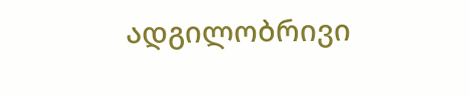ადგილობრივი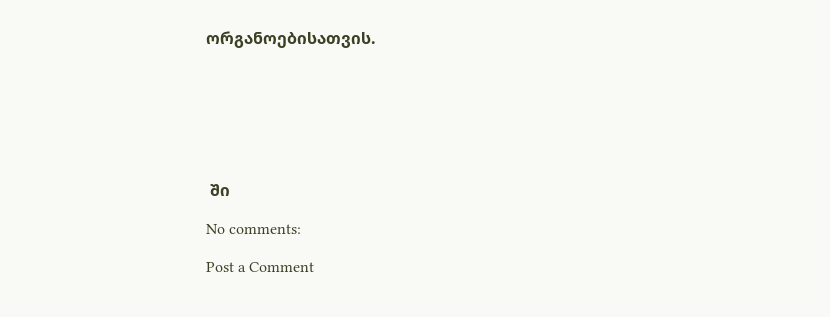ორგანოებისათვის.







 ში

No comments:

Post a Comment